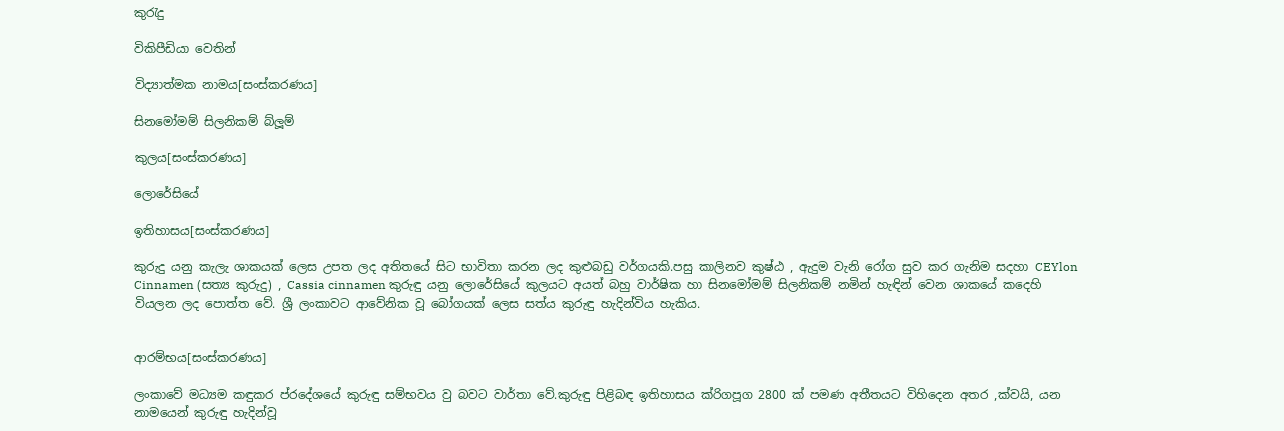කුරැදු

විකිපීඩියා වෙතින්

විද්‍යාත්මක නාමය[සංස්කරණය]

සිනමෝමම් සිලනිකම් බ්ලූම්

කුලය[සංස්කරණය]

ලොරේසියේ

ඉතිහාසය[සංස්කරණය]

කුරුදු යනු කැලැ ශාකයක් ලෙස උපත ලද අතිතයේ සිට භාවිතා කරන ලද කුළුබඩු වර්ගයකි.පසු කාලිනව කුෂ්ඨ , ඇදුම වැනි රෝග සුව කර ගැනිම සදහා CEYlon Cinnamen (සත්‍ය කුරුදු) , Cassia cinnamen කුරුඳු යනු ලොරේසියේ කුලයට අයත් බහු වාර්ෂික හා සිනමෝමම් සිලනිකම් නමින් හැඳින් වෙන ශාකයේ කදෙහි වියලන ලද පොත්ත වේ. ශ්‍රී ලංකාවට ආවේනික වූ බෝගයක් ලෙස සත්ය කුරුඳු හැදින්විය හැකිය.


ආරම්භය[සංස්කරණය]

ලංකාවේ මධ්‍යම කඳුකර ප්රදේශයේ කුරුඳු සම්භවය වු බවට වාර්තා වේ.කුරුඳු පිළිබඳ ඉතිහාසය ක්රිගපූග 2800 ක් පමණ අතීතයට විහිදෙන අතර ,ක්වයි, යන නාමයෙන් කුරුඳු හැදින්වූ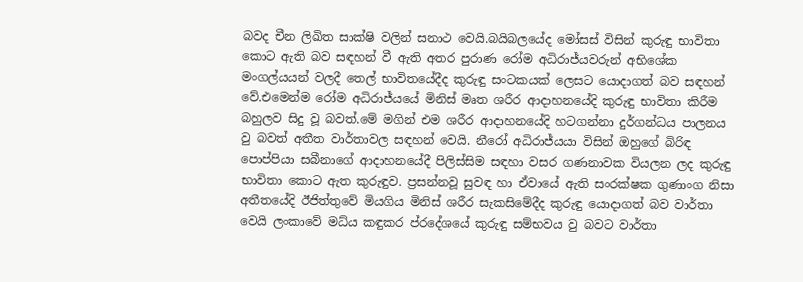බවද චීන ලිඛිත සාක්ෂි වලින් සනාථ වෙයි.බයිබලයේද මෝසස් විසින් කුරුඳු භාවිතා කොට ඇති බව සඳහන් වී ඇති අතර පුරාණ රෝම අධිරාජ්යවරුන් අභිශේක මංගල්යයන් වලදී තෙල් භාවිතයේදීද කුරුඳු සංටකයක් ලෙසට යොදාගත් බව සඳහන් වේ.එමෙන්ම රෝම අධිරාජ්යයේ මිනිස් මෘත ශරීර ආදාහනයේදි කුරුඳු භාවිතා කිරීම බහුලව සිදු වූ බවත්.මේ මගින් එම ශරීර ආදාහනයේදි හටගන්නා දුර්ගන්ධය පාලනය වු බවත් අතීත වාර්තාවල සඳහන් වෙයි. නීරෝ අධිරාජ්යයා විසින් ඔහුගේ බිරිඳ පොප්පියා සබීනාගේ ආදාහනයේදී පිලිස්සිම සඳහා වසර ගණනාවක වියලන ලද කුරුඳු භාවිතා කොට ඇත කුරුඳුව. ප්‍රසන්නවූ සුවඳ හා ඒවායේ ඇති සංරක්ෂක ගුණාංග නිසා අතීතයේදි ඊජිත්තුවේ මියගිය මිනිස් ශරීර සැකසිමේදීද කුරුඳු යොදාගත් බව වාර්තා වෙයි ලංකාවේ මධ්ය කඳුකර ප්රදේශයේ කුරුඳු සම්භවය වු බවට වාර්තා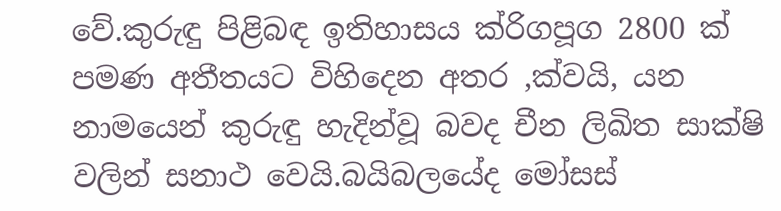වේ.කුරුඳු පිළිබඳ ඉතිහාසය ක්රිගපූග 2800 ක් පමණ අතීතයට විහිදෙන අතර ,ක්වයි, යන නාමයෙන් කුරුඳු හැදින්වූ බවද චීන ලිඛිත සාක්ෂි වලින් සනාථ වෙයි.බයිබලයේද මෝසස්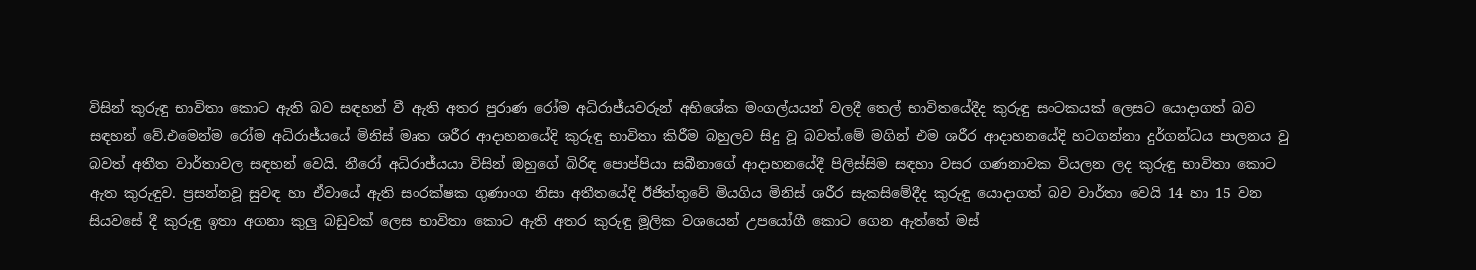විසින් කුරුඳු භාවිතා කොට ඇති බව සඳහන් වී ඇති අතර පුරාණ රෝම අධිරාජ්යවරුන් අභිශේක මංගල්යයන් වලදී තෙල් භාවිතයේදීද කුරුඳු සංටකයක් ලෙසට යොදාගත් බව සඳහන් වේ.එමෙන්ම රෝම අධිරාජ්යයේ මිනිස් මෘත ශරීර ආදාහනයේදි කුරුඳු භාවිතා කිරීම බහුලව සිදු වූ බවත්.මේ මගින් එම ශරීර ආදාහනයේදි හටගන්නා දුර්ගන්ධය පාලනය වු බවත් අතීත වාර්තාවල සඳහන් වෙයි. නීරෝ අධිරාජ්යයා විසින් ඔහුගේ බිරිඳ පොප්පියා සබීනාගේ ආදාහනයේදී පිලිස්සිම සඳහා වසර ගණනාවක වියලන ලද කුරුඳු භාවිතා කොට ඇත කුරුඳුව. ප්‍රසන්නවූ සුවඳ හා ඒවායේ ඇති සංරක්ෂක ගුණාංග නිසා අතීතයේදි ඊජිත්තුවේ මියගිය මිනිස් ශරීර සැකසිමේදීද කුරුඳු යොදාගත් බව වාර්තා වෙයි 14 හා 15 වන සියවසේ දී කුරුඳු ඉතා අගනා කුලු බඩුවක් ලෙස භාවිතා කොට ඇති අතර කුරුඳු මූලික වශයෙන් උපයෝගී කොට ගෙන ඇත්තේ මස්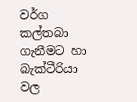වර්ග කල්තබා ගැනීමට හා බැක්ටීරියා වල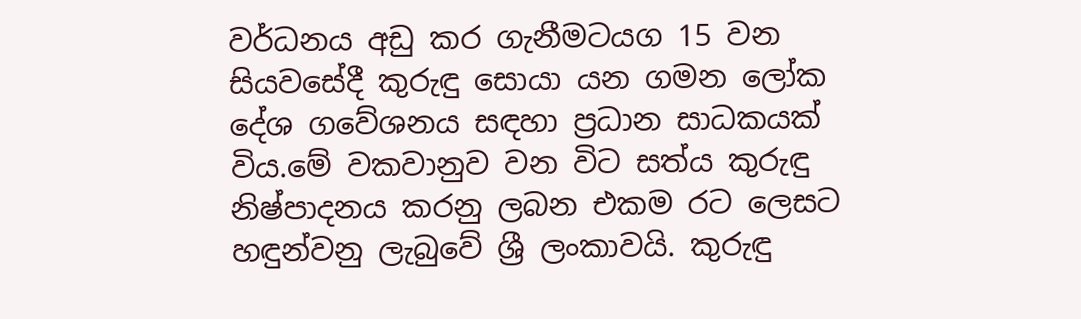වර්ධනය අඩු කර ගැනීමටයග 15 වන සියවසේදී කුරුඳු සොයා යන ගමන ලෝක දේශ ගවේශනය සඳහා ප්‍රධාන සාධකයක් විය.මේ වකවානුව වන විට සත්ය කුරුඳු නිෂ්පාදනය කරනු ලබන එකම රට ලෙසට හඳුන්වනු ලැබුවේ ශ්‍රී ලංකාවයි. කුරුඳු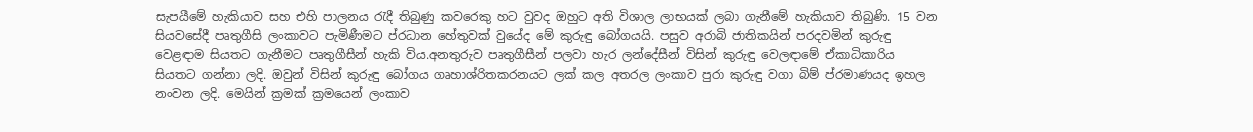සැපයීමේ හැකියාව සහ එහි පාලනය රැදී තිබුණු කවරෙකු හට වුවද ඔහුට අති විශාල ලාභයක් ලබා ගැනීමේ හැකියාව තිබුණි. 15 වන සියවසේදී පෘතුගීසි ලංකාවට පැමිණීමට ප්රධාන හේතුවක් වුයේද මේ කුරුඳු බෝගයයි. පසුව අරාබි ජාතිකයින් පරදවමින් කුරුඳු වෙළඳාම සියතට ගැනීමට පෘතුගීසීන් හැකි විය.අනතුරුව පෘතුගීසීන් පලවා හැර ලන්දේසීන් විසින් කුරුඳු වෙලඳාමේ ඒකාධිකාරිය සියතට ගන්නා ලදි. ඔවුන් විසින් කුරුඳු බෝගය ගෘහාශ්රිතකරනයට ලක් කල අතරල ලංකාව පුරා කුරුඳු වගා බිම් ප්රමාණයද ඉහල නංවන ලදි. මෙයින් ක්‍රමක් ක්‍රමයෙන් ලංකාව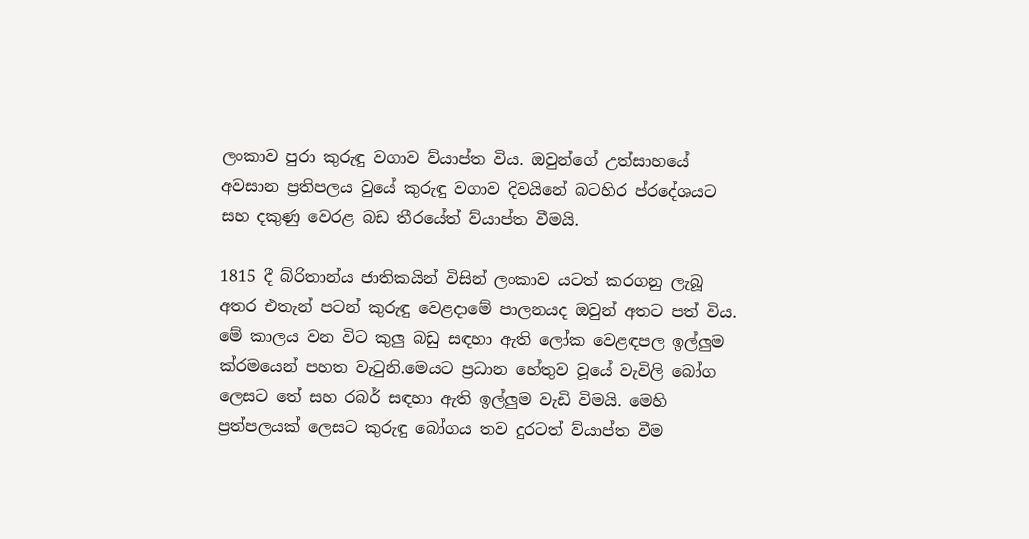ලංකාව පුරා කුරුඳු වගාව ව්යාප්ත විය. ඔවුන්ගේ උත්සාහයේ අවසාන ප්‍රතිපලය වුයේ කුරුඳු වගාව දිවයිනේ බටහිර ප්රදේශයට සහ දකුණු වෙරළ බඩ තීරයේත් ව්යාප්ත වීමයි.

1815 දී බ්රිතාන්ය ජාතිකයින් විසින් ලංකාව යටත් කරගනු ලැබූ අතර එතැන් පටන් කුරුඳු වෙළදාමේ පාලනයද ඔවුන් අතට පත් විය. මේ කාලය වන විට කුලු බඩු සඳහා ඇති ලෝක වෙළඳපල ඉල්ලුම ක්රමයෙන් පහත වැටුනි.මෙයට ප්‍රධාන හේතුව වූයේ වැවිලි බෝග ලෙසට තේ සහ රබර් සඳහා ඇති ඉල්ලුම වැඩි විමයි. මෙහි ප්‍රත්පලයක් ලෙසට කුරුඳු බෝගය තව දුරටත් ව්යාප්ත වීම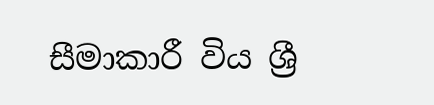සීමාකාරී විය ශ්‍රී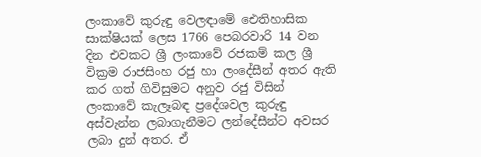ලංකාවේ කුරුඳු වෙලඳාමේ ඓතිහාසික සාක්ෂියක් ලෙස 1766 පෙබරවාරි 14 වන දින එවකට ශ්‍රී ලංකාවේ රජකම් කල ශ්‍රී වික්‍රම රාජසිංහ රජු හා ලංදේසීන් අතර ඇති කර ගත් ගිවිසුමට අනුව රජු විසින් ලංකාවේ කැලෑබඳ ප්‍රදේශවල කුරුඳු අස්වැන්න ලබාගැනීමට ලන්දේසීන්ට අවසර ලබා දුන් අතර. ඒ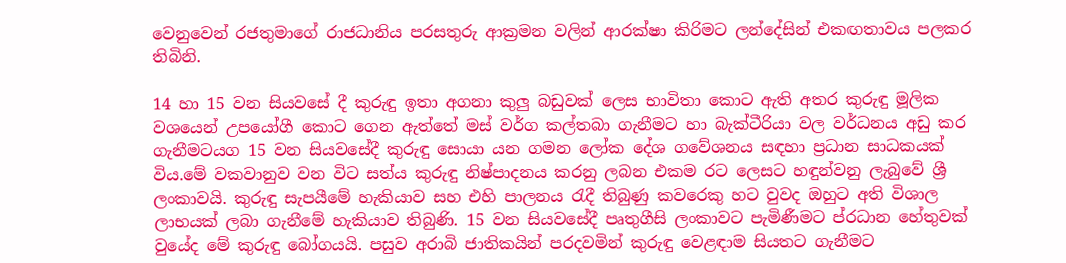වෙනුවෙන් රජතුමාගේ රාජධානිය පරසතුරු ආක්‍රමන වලින් ආරක්ෂා කිරිමට ලන්දේසින් එකඟතාවය පලකර තිබිනි.

14 හා 15 වන සියවසේ දී කුරුඳු ඉතා අගනා කුලු බඩුවක් ලෙස භාවිතා කොට ඇති අතර කුරුඳු මූලික වශයෙන් උපයෝගී කොට ගෙන ඇත්තේ මස් වර්ග කල්තබා ගැනීමට හා බැක්ටීරියා වල වර්ධනය අඩු කර ගැනීමටයග 15 වන සියවසේදී කුරුඳු සොයා යන ගමන ලෝක දේශ ගවේශනය සඳහා ප්‍රධාන සාධකයක් විය.මේ වකවානුව වන විට සත්ය කුරුඳු නිෂ්පාදනය කරනු ලබන එකම රට ලෙසට හඳුන්වනු ලැබුවේ ශ්‍රී ලංකාවයි. කුරුඳු සැපයීමේ හැකියාව සහ එහි පාලනය රැදී තිබුණු කවරෙකු හට වුවද ඔහුට අති විශාල ලාභයක් ලබා ගැනීමේ හැකියාව තිබුණි. 15 වන සියවසේදී පෘතුගීසි ලංකාවට පැමිණීමට ප්රධාන හේතුවක් වුයේද මේ කුරුඳු බෝගයයි. පසුව අරාබි ජාතිකයින් පරදවමින් කුරුඳු වෙළඳාම සියතට ගැනීමට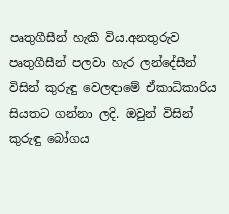පෘතුගීසීන් හැකි විය.අනතුරුව පෘතුගීසීන් පලවා හැර ලන්දේසීන් විසින් කුරුඳු වෙලඳාමේ ඒකාධිකාරිය සියතට ගන්නා ලදි. ඔවුන් විසින් කුරුඳු බෝගය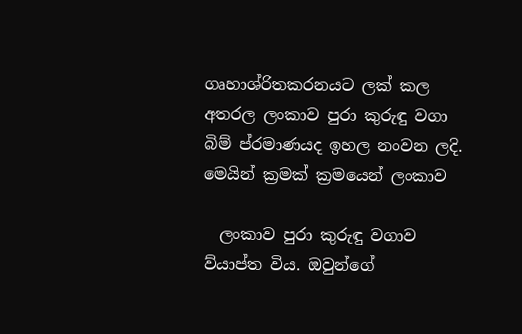ගෘහාශ්රිතකරනයට ලක් කල අතරල ලංකාව පුරා කුරුඳු වගා බිම් ප්රමාණයද ඉහල නංවන ලදි. මෙයින් ක්‍රමක් ක්‍රමයෙන් ලංකාව

  ලංකාව පුරා කුරුඳු වගාව ව්යාප්ත විය. ඔවුන්ගේ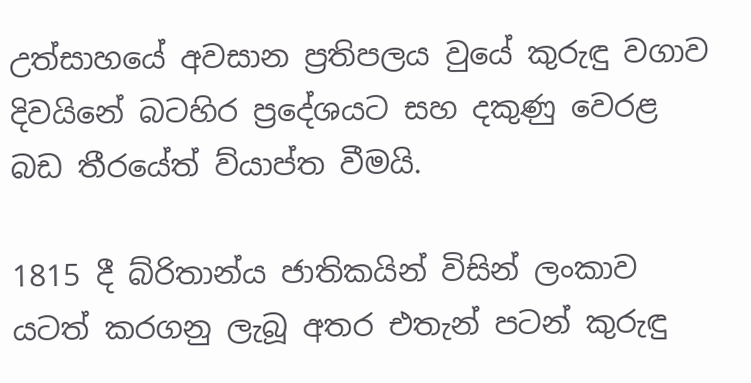උත්සාහයේ අවසාන ප්‍රතිපලය වුයේ කුරුඳු වගාව දිවයිනේ බටහිර ප්‍රදේශයට සහ දකුණු වෙරළ බඩ තීරයේත් ව්යාප්ත වීමයි.

1815 දී බ්රිතාන්ය ජාතිකයින් විසින් ලංකාව යටත් කරගනු ලැබූ අතර එතැන් පටන් කුරුඳු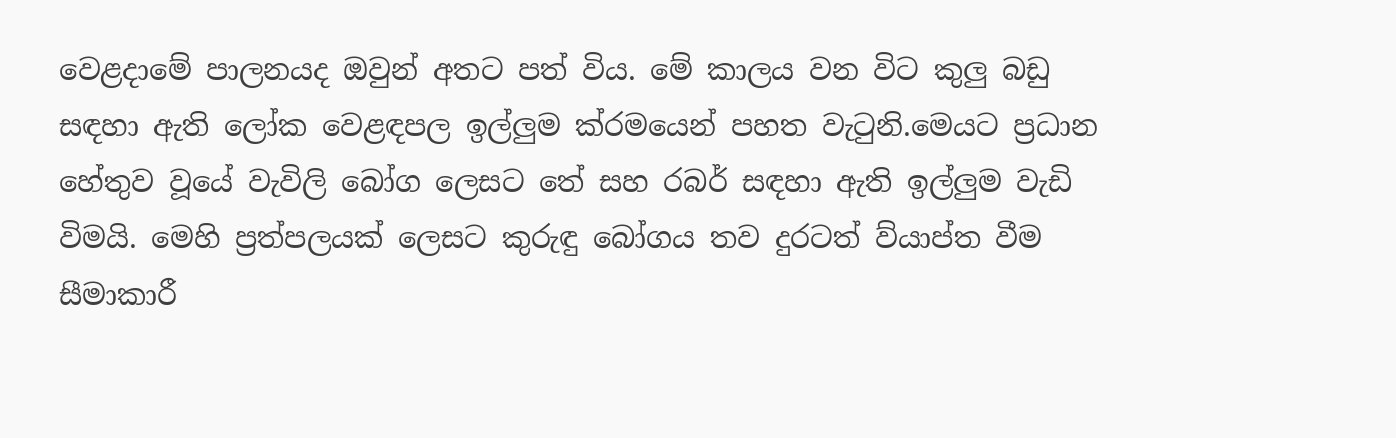වෙළදාමේ පාලනයද ඔවුන් අතට පත් විය. මේ කාලය වන විට කුලු බඩු සඳහා ඇති ලෝක වෙළඳපල ඉල්ලුම ක්රමයෙන් පහත වැටුනි.මෙයට ප්‍රධාන හේතුව වූයේ වැවිලි බෝග ලෙසට තේ සහ රබර් සඳහා ඇති ඉල්ලුම වැඩි විමයි. මෙහි ප්‍රත්පලයක් ලෙසට කුරුඳු බෝගය තව දුරටත් ව්යාප්ත වීම සීමාකාරී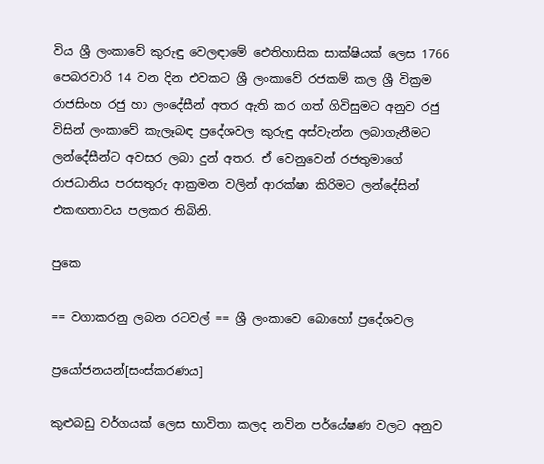විය ශ්‍රී ලංකාවේ කුරුඳු වෙලඳාමේ ඓතිහාසික සාක්ෂියක් ලෙස 1766 පෙබරවාරි 14 වන දින එවකට ශ්‍රී ලංකාවේ රජකම් කල ශ්‍රී වික්‍රම රාජසිංහ රජු හා ලංදේසීන් අතර ඇති කර ගත් ගිවිසුමට අනුව රජු විසින් ලංකාවේ කැලෑබඳ ප්‍රදේශවල කුරුඳු අස්වැන්න ලබාගැනීමට ලන්දේසීන්ට අවසර ලබා දුන් අතර. ඒ වෙනුවෙන් රජතුමාගේ රාජධානිය පරසතුරු ආක්‍රමන වලින් ආරක්ෂා කිරිමට ලන්දේසින් එකඟතාවය පලකර තිබිනි.

පුකෙ

== වගාකරනු ලබන රටවල් == ශ්‍රී ලංකාවෙ බොහෝ ප්‍රදේශවල

ප්‍රයෝජනයන්[සංස්කරණය]

කුළුබඩු වර්ගයක් ලෙස භාවිතා කලද නවින පර්යේෂණ වලට අනුව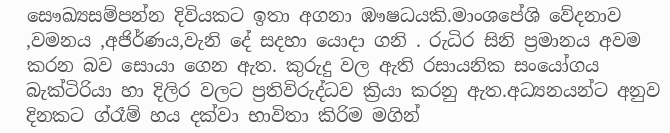සෞඛ්‍යසම්පන්න දිවියකට ඉතා අගනා ‍‍ඹෟෂධයකි.මාංශපේශි වේදනාව ,වමනය ,අජිර්ණය,වැනි දේ සදහා යොදා ගනි . රුධිර සිනි ප්‍රමානය අවම කරන බව සොයා ගෙන ඇත. කුරුදු වල ඇති රසායනික සංයෝගය බැක්ටිරියා හා දිලිර වලට ප්‍රතිවිරුද්ධව ක්‍රියා කරනු ඇත.අධ්‍යනයන්ට අනුව දිනකට ග්රෑම් හය දක්වා භාවිතා කිරිම මගින්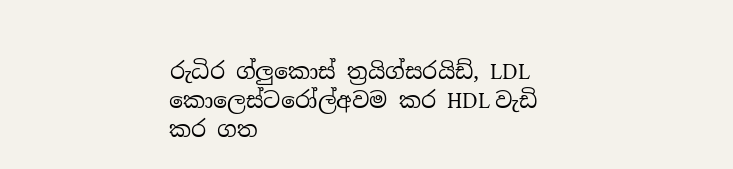රුධිර ග්ලුකොස් ත්‍රයිග්සරයිඩ්, LDL කොලෙස්ටරෝල්අවම කර HDL වැඩි කර ගත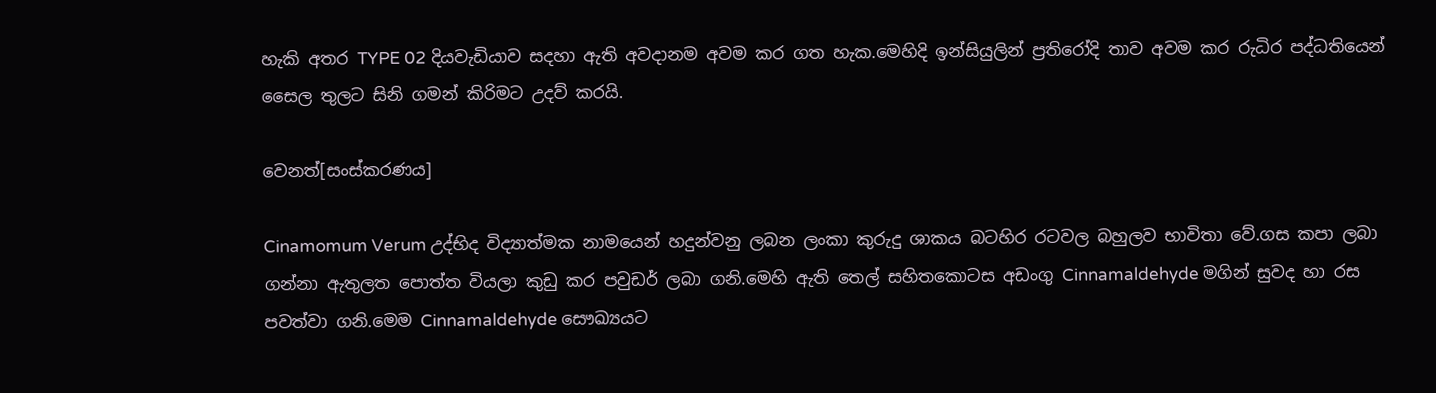හැකි අතර TYPE 02 දියවැඩියාව සදහා ඇති අවදානම අවම කර ගත හැක.මෙහිදි ඉන්සියුලින් ප්‍රතිරෝදි තාව අවම කර රුධිර පද්ධතියෙන් සෛල තුලට සිනි ගමන් කිරිමට උදව් කරයි.

වෙනත්[සංස්කරණය]

Cinamomum Verum උද්භිද විද්‍යාත්මක නාමයෙන් හදුන්වනු ලබන ලංකා කුරුදු ශාකය බටහිර රටවල බහුලව භාවිතා වේ.ගස කපා ලබා ගන්නා ඇතුලත පොත්ත වියලා කුඩු කර පවුඩර් ලබා ගනි.මෙහි ඇති තෙල් සහිතකොටස අඩංගු Cinnamaldehyde මගින් සුවද හා රස පවත්වා ගනි.මෙම Cinnamaldehyde සෞඛ්‍යයට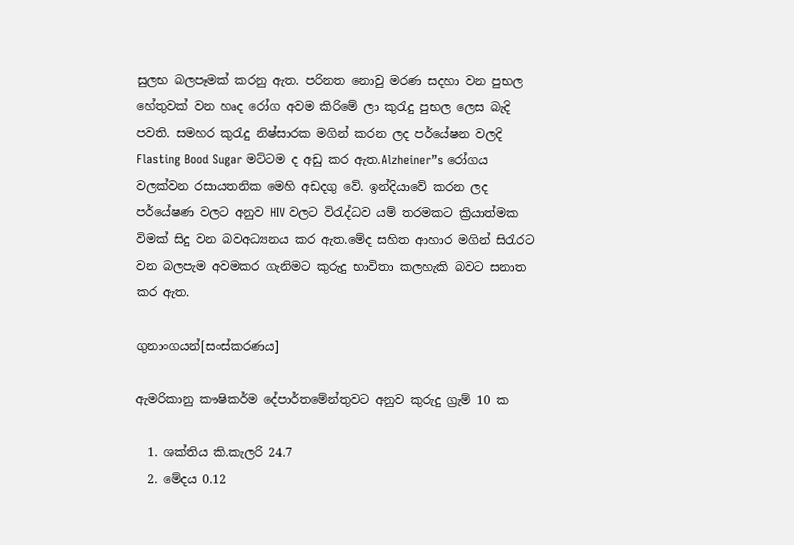සුලභ බලපෑමක් කරනු ඇත. පරිනත නොවු මරණ සදහා වන පුභල හේතුවක් වන හෘද රෝග අවම කිරිමේ ලා කුරැදු පුභල ලෙස බැදි පවති. සමහර කුරැදු නිෂ්සාරක මගින් කරන ලද පර්යේෂන වලදි Flasting Bood Sugar මට්ටම ද අඩු කර ඇත.Alzheiner”s රෝගය වලක්වන රසායතනික මෙහි අඩදගු වේ. ඉන්දියාවේ කරන ලද පර්යේෂණ වලට අනුව HIV වලට විරැද්ධව යම් තරමකට ක්‍රියාත්මක විමක් සිදු වන බවඅධ්‍යනය කර ඇත.මේද සහිත ආහාර මගින් සිරැරට වන බලපැම අවමකර ගැනිමට කුරුදු භාවිතා කලහැකි බවට සනාත කර ඇත.

ගුනාංගයන්[සංස්කරණය]

ඇමරිකානු කෟෂිකර්ම දේපාර්තමේන්තුවට අනුව කුරුදු ග්‍රැම් 10 ක

  1. ශක්තිය කි.කැලරි 24.7
  2. මේදය 0.12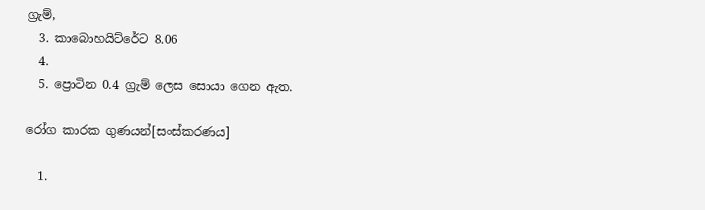ග්‍රැම්,
  3. කාබොහයිට්රේට 8.06
  4.
  5. ප්‍රොටින 0.4 ග්‍රැම් ලෙස සොයා ගෙන ඇත.

රෝග කාරක ගුණයන්[සංස්කරණය]

  1.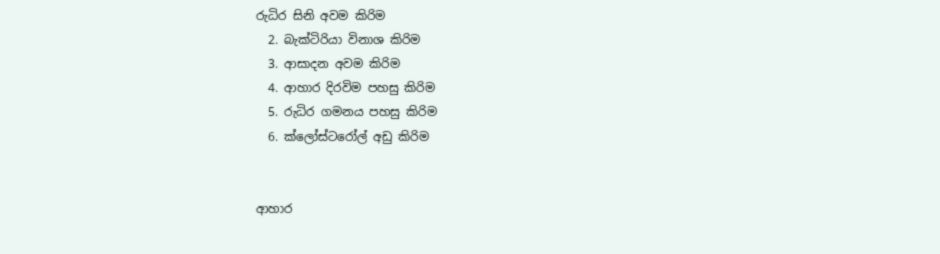රුධිර සිනි අවම කිරිම
  2. බැක්ටිරියා විනාශ කිරිම
  3. ආසාදන අවම කිරිම
  4. ආහාර දිරවිම පහසු කිරිම
  5. රුධිර ගමනය පහසු කිරිම
  6. ක්ලෝස්ටරෝල් අඩු කිරිම


ආහාර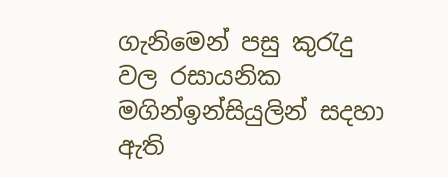ගැනිමෙන් පසු කුරැදු වල රසායනික මගින්ඉන්සියුලින් සදහා ඇති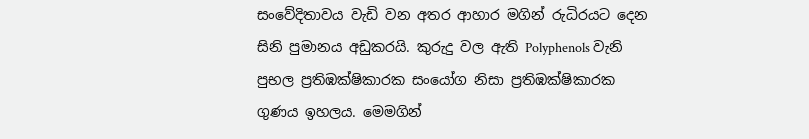සංවේදිතාවය වැඩි වන අතර ආහාර මගින් රුධිරයට දෙන සිනි පුමානය අඩුකරයි. කුරුදු වල ඇති Polyphenols වැනි පුභල ප්‍රතිඹක්ෂිකාරක සංයෝග නිසා ප්‍රතිඹක්ෂිකාරක ගුණය ඉහලය. මෙමගින්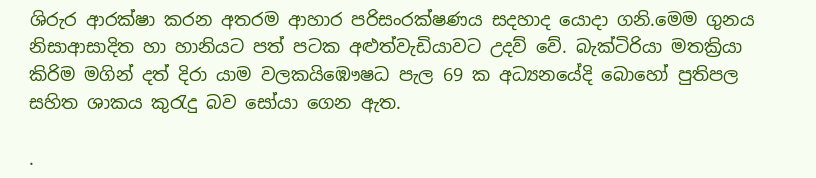ශිරුර ආරක්ෂා කරන අතරම ආහාර පරිසංරක්ෂණය සදහාද යොදා ගනි.මෙම ගුනය නිසාආසාදිත හා හානියට පත් පටක අළුත්වැඩියාවට උදව් වේ. බැක්ටිරියා මතක්‍රියා කිරිම මගින් දත් දිරා යාම වලකයිඹෞෂධ පැල 69 ක අධ්‍යනයේදි බොහෝ පුතිපල සහිත ශාකය කුරැදු බව සෝයා ගෙන ඇත.

.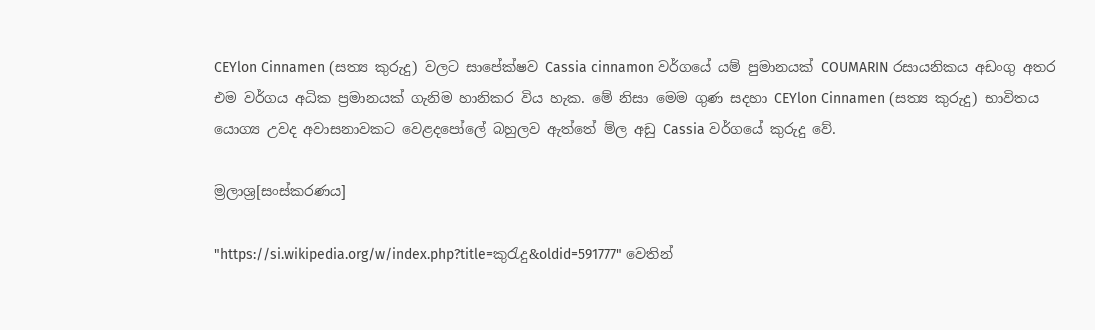CEYlon Cinnamen (සත්‍ය කුරුදු) වලට සාපේක්ෂව Cassia cinnamon වර්ගයේ යම් පුමානයක් COUMARIN රසායනිකය අඩංගු අතර එම වර්ගය අධික ප්‍රමානයක් ගැනිම හානිකර විය හැක. මේ නිසා මෙම ගුණ සදහා CEYlon Cinnamen (සත්‍ය කුරුදු) භාවිතය යොග්‍ය උවද අවාසනාවකට වෙළදපෝලේ බහුලව ඇත්තේ ම්ල අඩු Cassia වර්ගයේ කුරුදු වේ.

ම්‍රලාශ්‍ර[සංස්කරණය]

"https://si.wikipedia.org/w/index.php?title=කුරැදු&oldid=591777" වෙතින්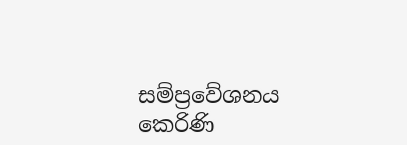සම්ප්‍රවේශනය කෙරිණි